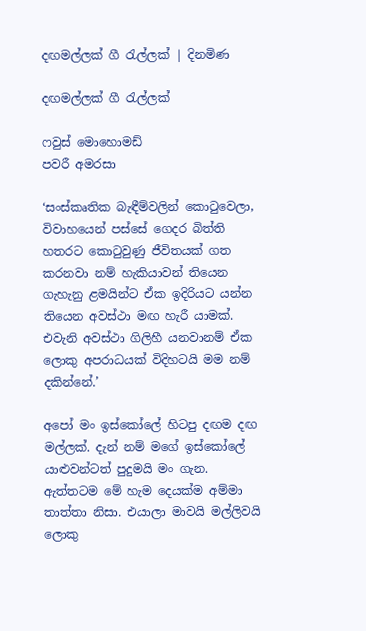දඟමල්ලක් ගී රැල්ලක් | දිනමිණ

දඟමල්ලක් ගී රැල්ලක්

ෆවුස් මොහොමඩ්
පවරී අමරසා

‘සංස්කෘතික බැඳීම්වලින් කොටුවෙලා, විවාහයෙන් පස්සේ ගෙදර බිත්ති හතරට කොටුවුණු ජීවිතයක් ගත කරනවා නම් හැකියාවන් තියෙන ගැහැනු ළමයින්ට ඒක ඉදිරියට යන්න තියෙන අවස්ථා මඟ හැරී යාමක්. එවැනි අවස්ථා ගිලිහී යනවානම් ඒක ලොකු අපරාධයක් විදිහටයි මම නම් දකින්නේ.’

අපෝ මං ඉස්කෝලේ හිටපු දඟම දඟ මල්ලක්. දැන් නම් මගේ ඉස්කෝලේ යාළුවන්ටත් පුදුමයි මං ගැන. ඇත්තටම මේ හැම දෙයක්ම අම්මා තාත්තා නිසා. එයාලා මාවයි මල්ලිවයි ලොකු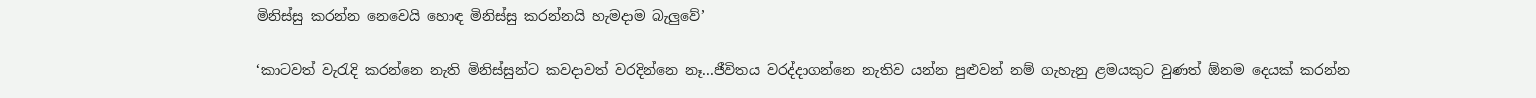මිනිස්සු කරන්න නෙවෙයි හොඳ මිනිස්සු කරන්නයි හැමදාම බැලුවේ’

‘කාටවත් වැරැදි කරන්නෙ නැති මිනිස්සුන්ට කවදාවත් වරදින්නෙ නෑ...ජීවිතය වරද්දාගන්නෙ නැතිව යන්න පුළුවන් නම් ගැහැනු ළමයකුට වුණත් ඕනම දෙයක් කරන්න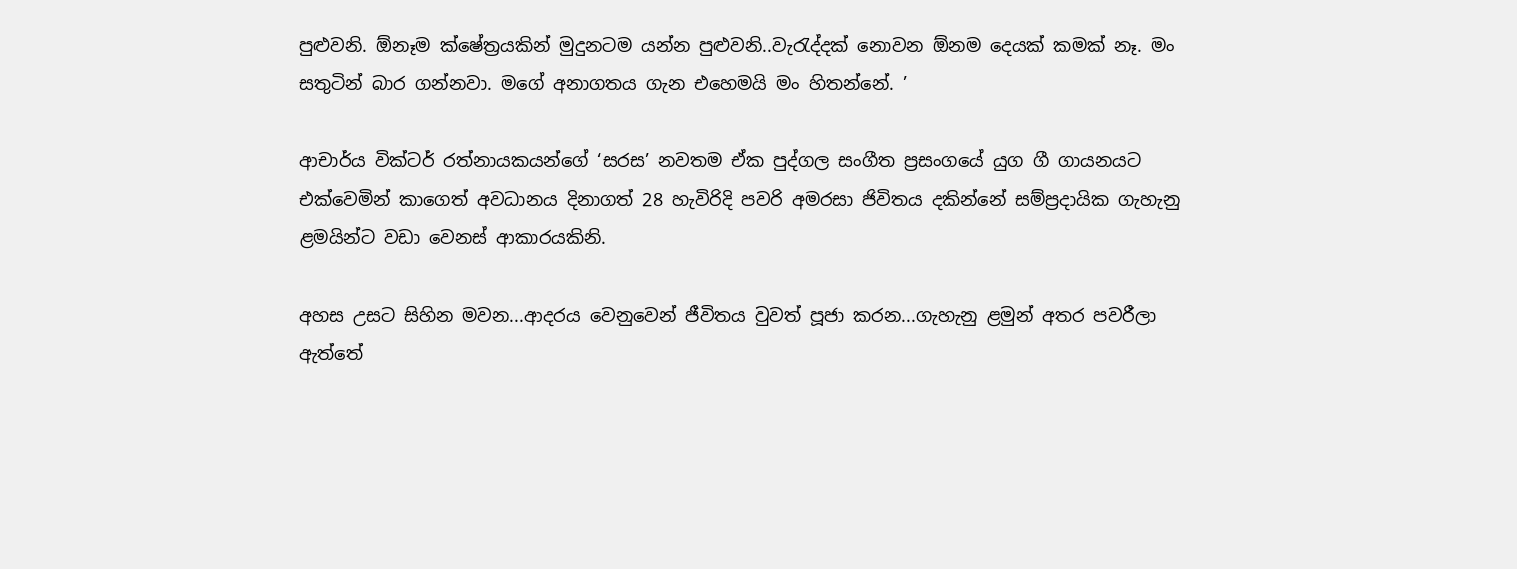පුළුවනි. ඕනෑම ක්ෂේත්‍රයකින් මුදුනටම යන්න පුළුවනි..වැරැද්දක් නොවන ඕනම දෙයක් කමක් නෑ. මං සතුටින් බාර ගන්නවා. මගේ අනාගතය ගැන එහෙමයි මං හිතන්නේ. ’

ආචාර්ය වික්ටර් රත්නායකයන්ගේ ‘සරස’ නවතම ඒක පුද්ගල සංගීත ප්‍රසංගයේ යුග ගී ගායනයට එක්වෙමින් කාගෙත් අවධානය දිනාගත් 28 හැවිරිදි පවරි අමරසා ජිවිතය දකින්නේ සම්ප්‍රදායික ගැහැනු ළමයින්ට වඩා වෙනස් ආකාරයකිනි.

අහස උසට සිහින මවන...ආදරය වෙනුවෙන් ජීවිතය වුවත් පූජා කරන...ගැහැනු ළමුන් අතර පවරීලා ඇත්තේ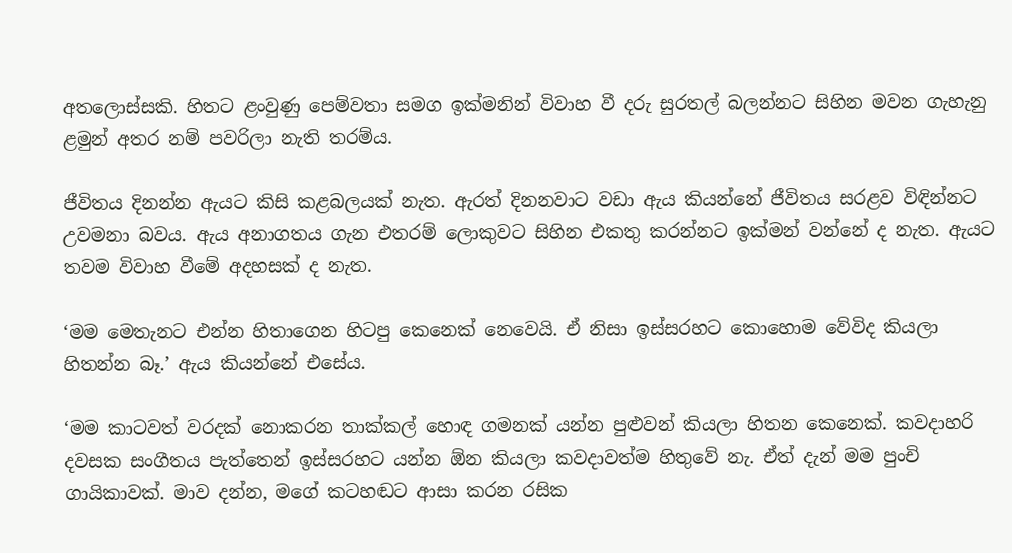අතලොස්සකි. හිතට ළංවුණු පෙම්වතා සමග ඉක්මනින් විවාහ වී දරු සුරතල් බලන්නට සිහින මවන ගැහැනු ළමුන් අතර නම් පවරිලා නැති තරම්ය.

ජීවිතය දිනන්න ඇයට කිසි කළබලයක් නැත. ඇරත් දිනනවාට වඩා ඇය කියන්නේ ජීවිතය සරළව විඳින්නට උවමනා බවය. ඇය අනාගතය ගැන එතරම් ලොකුවට සිහින එකතු කරන්නට ඉක්මන් වන්නේ ද නැත. ඇයට තවම විවාහ වීමේ අදහසක් ද නැත.

‘මම මෙතැනට එන්න හිතාගෙන හිටපු කෙනෙක් නෙවෙයි. ඒ නිසා ඉස්සරහට කොහොම වේවිද කියලා හිතන්න බෑ.’ ඇය කියන්නේ එසේය.

‘මම කාටවත් වරදක් නොකරන තාක්කල් හොඳ ගමනක් යන්න පුළුවන් කියලා හිතන කෙනෙක්. කවදාහරි දවසක සංගීතය පැත්තෙන් ඉස්සරහට යන්න ඕන කියලා කවදාවත්ම හිතුවේ නැ. ඒත් දැන් මම පුංචි ගායිකාවක්. මාව දන්න, මගේ කටහඬට ආසා කරන රසික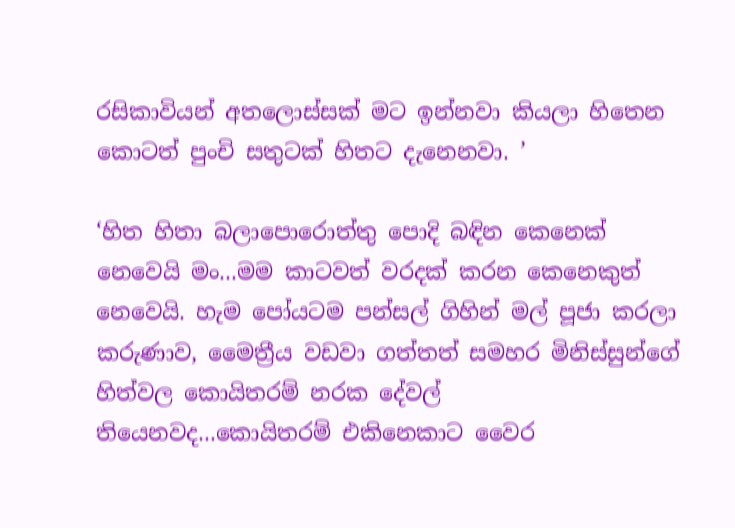රසිකාවියන් අතලොස්සක් මට ඉන්නවා කියලා හිතෙන කොටත් පුංචි සතුටක් හිතට දැනෙනවා. ’

‘හිත හිතා බලාපොරොත්තු පොදි බඳින කෙනෙක් නෙවෙයි මං...මම කාටවත් වරදක් කරන කෙනෙකුත් නෙවෙයි. හැම පෝයටම පන්සල් ගිහින් මල් පූජා කරලා කරුණාව, මෛත්‍රීය වඩවා ගත්තත් සමහර මිනිස්සුන්ගේ හිත්වල කොයිතරම් නරක දේවල් තියෙනවද...කොයිතරම් එකිනෙකාට වෛර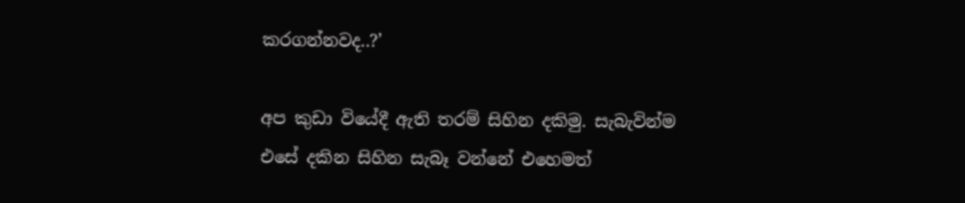කරගන්නවද..?’

අප කුඩා වියේදී ඇති තරම් සිහින දකිමු. සැබැවින්ම එසේ දකින සිහින සැබෑ වන්නේ එහෙමත්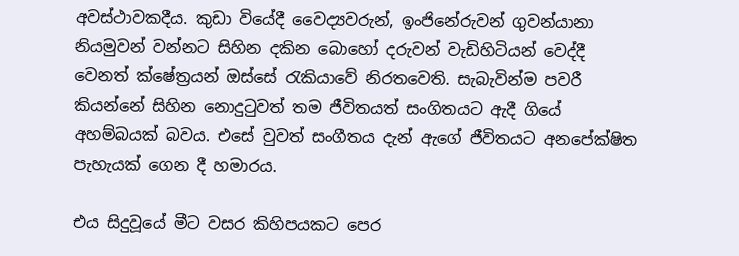අවස්ථාවකදීය. කුඩා වියේදී වෛද්‍යවරුන්, ඉංජිනේරුවන් ගුවන්යානා නියමුවන් වන්නට සිහින දකින බොහෝ දරුවන් වැඩිහිටියන් වෙද්දී වෙනත් ක්ෂේත්‍රයන් ඔස්සේ රැකියාවේ නිරතවෙති. සැබැවින්ම පවරී කියන්නේ සිහින නොදුටුවත් තම ජීවිතයත් සංගිතයට ඇදී ගියේ අහම්බයක් බවය. එසේ වුවත් සංගීතය දැන් ඇගේ ජීවිතයට අනපේක්ෂිත පැහැයක් ගෙන දී හමාරය.

එය සිදුවූයේ මීට වසර කිහිපයකට පෙර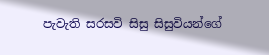පැවැති සරසවි සිසු සිසුවියන්ගේ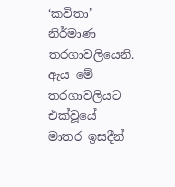‘කවිතා’ නිර්මාණ තරගාවලියෙනි. ඇය මේ තරගාවලියට එක්වූයේ මාතර ඉසදීන්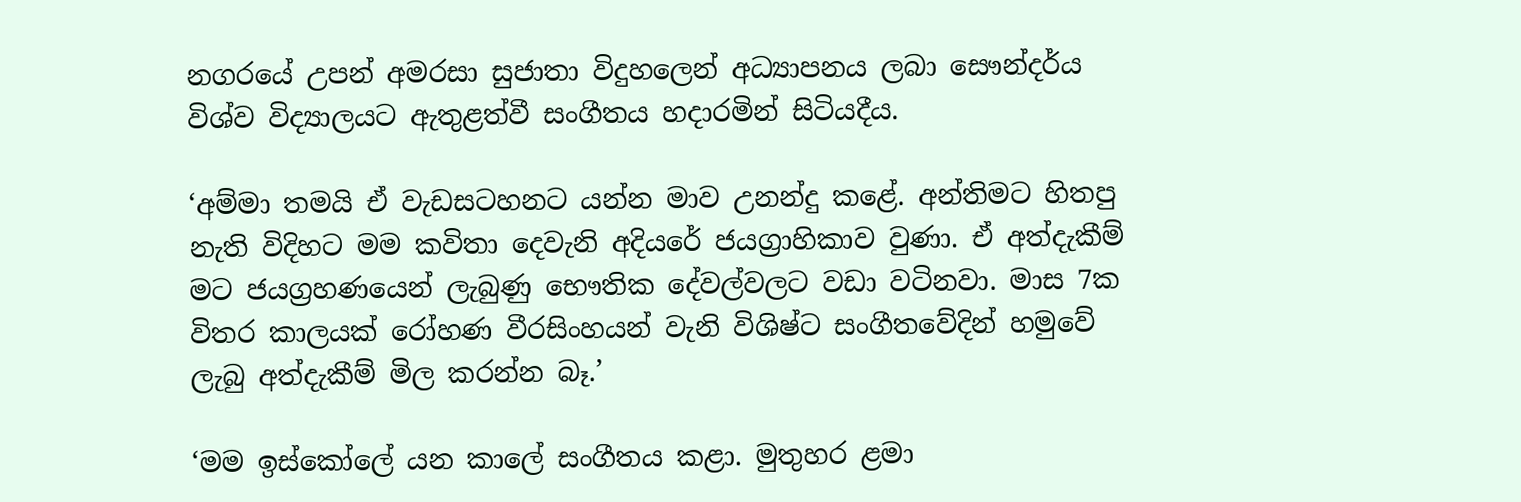නගරයේ උපන් අමරසා සුජාතා විදුහලෙන් අධ්‍යාපනය ලබා සෞන්දර්ය විශ්ව විද්‍යාලයට ඇතුළත්වී සංගීතය හදාරමින් සිටියදීය.

‘අම්මා තමයි ඒ වැඩසටහනට යන්න මාව උනන්දු කළේ. අන්තිමට හිතපු නැති විදිහට මම කවිතා දෙවැනි අදියරේ ජයග්‍රාහිකාව වුණා. ඒ අත්දැකීම් මට ජයග්‍රහණයෙන් ලැබුණු භෞතික දේවල්වලට වඩා වටිනවා. මාස 7ක විතර කාලයක් රෝහණ වීරසිංහයන් වැනි විශිෂ්ට සංගීතවේදින් හමුවේ ලැබු අත්දැකීම් මිල කරන්න බෑ.’

‘මම ඉස්කෝලේ යන කාලේ සංගීතය කළා. මුතුහර ළමා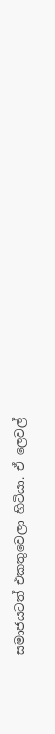සමාජයටත් එකතුවෙලා හිටියා. ඒ ලෙවල්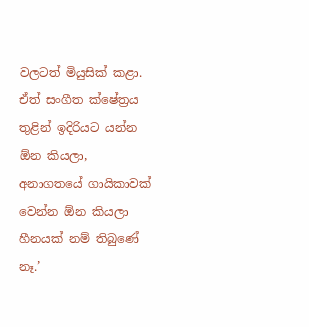වලටත් මියුසික් කළා. ඒත් සංගීත ක්ෂේත්‍රය තුළින් ඉදිරියට යන්න ඕන කියලා, අනාගතයේ ගායිකාවක් වෙන්න ඕන කියලා හීනයක් නම් තිබුණේ නෑ.’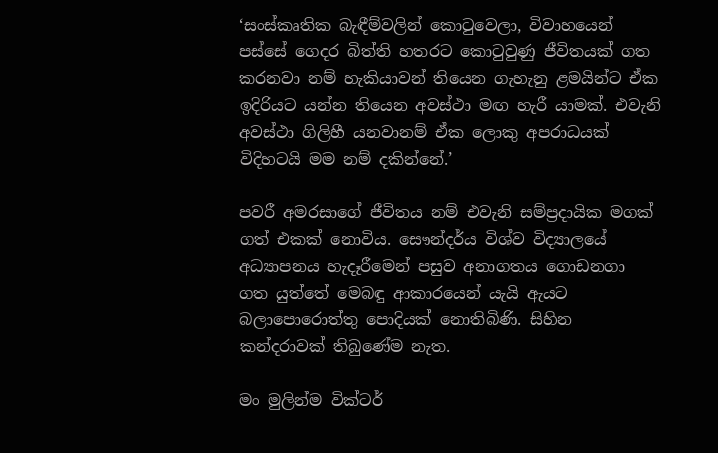‘සංස්කෘතික බැඳීම්වලින් කොටුවෙලා, විවාහයෙන් පස්සේ ගෙදර බිත්ති හතරට කොටුවුණු ජීවිතයක් ගත කරනවා නම් හැකියාවන් තියෙන ගැහැනු ළමයින්ට ඒක ඉදිරියට යන්න තියෙන අවස්ථා මඟ හැරී යාමක්. එවැනි අවස්ථා ගිලිහී යනවානම් ඒක ලොකු අපරාධයක් විදිහටයි මම නම් දකින්නේ.’

පවරී අමරසාගේ ජීවිතය නම් එවැනි සම්ප්‍රදායික මගක් ගත් එකක් නොවිය. සෞන්දර්ය විශ්ව විද්‍යාලයේ අධ්‍යාපනය හැදෑරීමෙන් පසුව අනාගතය ගොඩනගා ගත යුත්තේ මෙබඳු ආකාරයෙන් යැයි ඇයට බලාපොරොත්තු පොදියක් නොතිබිණි. සිහින කන්දරාවක් තිබුණේම නැත.

මං මුලින්ම වික්ටර්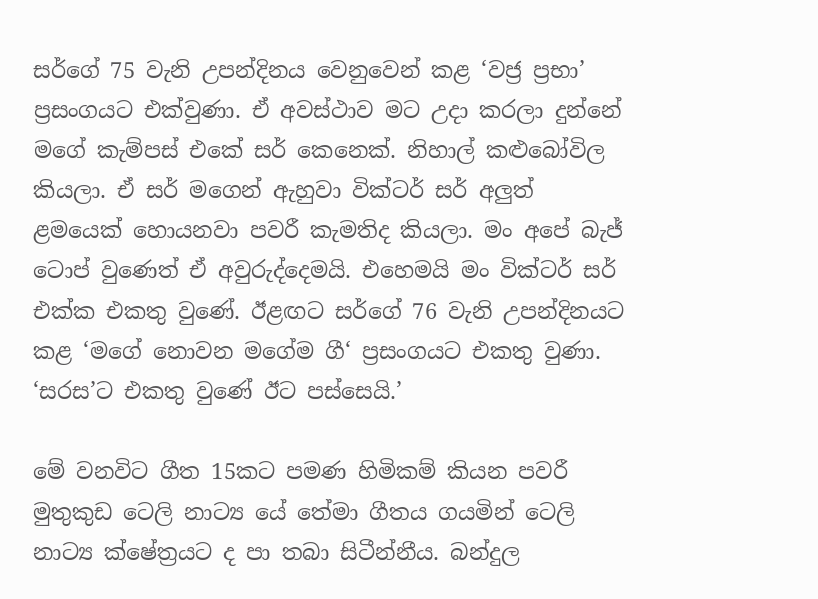සර්ගේ 75 වැනි උපන්දිනය වෙනුවෙන් කළ ‘වජ්‍ර ප්‍රභා’ ප්‍රසංගයට එක්වුණා. ඒ අවස්ථාව මට උදා කරලා දුන්නේ මගේ කැම්පස් එකේ සර් කෙනෙක්. නිහාල් කළුබෝවිල කියලා. ඒ සර් මගෙන් ඇහුවා වික්ටර් සර් අලුත් ළමයෙක් හොයනවා පවරී කැමතිද කියලා. මං අපේ බැජ් ටොප් වුණෙත් ඒ අවුරුද්දෙමයි. එහෙමයි මං වික්ටර් සර් එක්ක එකතු වුණේ. ඊළඟට සර්ගේ 76 වැනි උපන්දිනයට කළ ‘මගේ නොවන මගේම ගී‘ ප්‍රසංගයට එකතු වුණා. ‘සරස’ට එකතු වුණේ ඊට පස්සෙයි.’

මේ වනවිට ගීත 15කට පමණ හිමිකම් කියන පවරී මුතුකුඩ ටෙලි නාට්‍ය යේ තේමා ගීතය ගයමින් ටෙලි නාට්‍ය ක්ෂේත්‍රයට ද පා තබා සිටීන්නීය. බන්දුල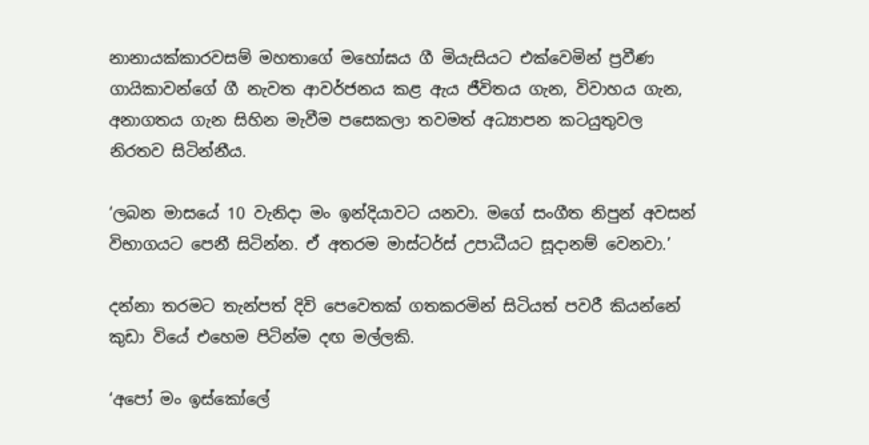නානායක්කාරවසම් මහතාගේ මහෝඝය ගී මියැසියට එක්වෙමින් ප්‍රවීණ ගායිකාවන්ගේ ගී නැවත ආවර්ජනය කළ ඇය ජීවිතය ගැන, විවාහය ගැන, අනාගතය ගැන සිහින මැවීම පසෙකලා තවමත් අධ්‍යාපන කටයුතුවල නිරතව සිටින්නීය.

‘ලබන මාසයේ 10 වැනිදා මං ඉන්දියාවට යනවා. මගේ සංගීත නිපුන් අවසන් විභාගයට පෙනී සිටින්න. ඒ අතරම මාස්ටර්ස් උපාධීයට සූදානම් වෙනවා.’

දන්නා තරමට තැන්පත් දිවි පෙවෙතක් ගතකරමින් සිටියත් පවරී කියන්නේ කුඩා වියේ එහෙම පිටින්ම දඟ මල්ලකි.

‘අපෝ මං ඉස්කෝලේ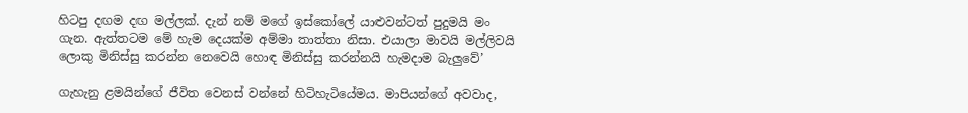හිටපු දඟම දඟ මල්ලක්. දැන් නම් මගේ ඉස්කෝලේ යාළුවන්ටත් පුදුමයි මං ගැන. ඇත්තටම මේ හැම දෙයක්ම අම්මා තාත්තා නිසා. එයාලා මාවයි මල්ලිවයි ලොකු මිනිස්සු කරන්න නෙවෙයි හොඳ මිනිස්සු කරන්නයි හැමදාම බැලුවේ’

ගැහැනු ළමයින්ගේ ජීවිත වෙනස් වන්නේ හිටිහැටියේමය. මාපියන්ගේ අවවාද,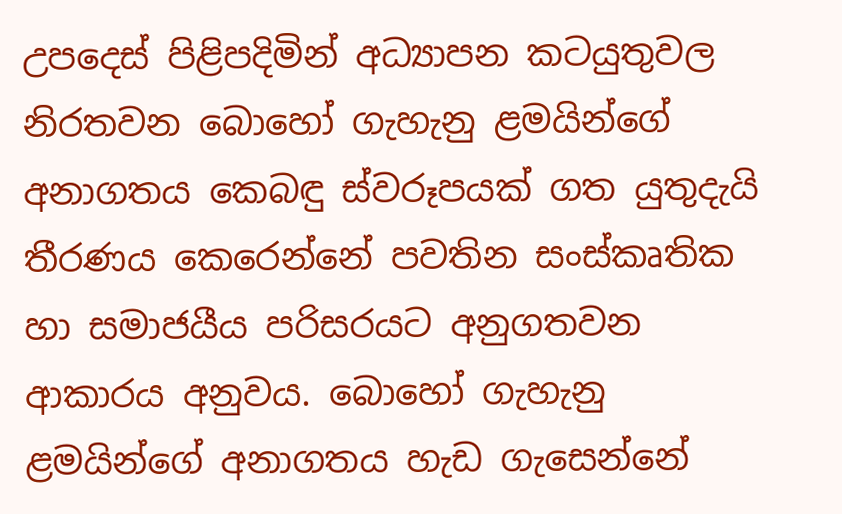උපදෙස් පිළිපදිමින් අධ්‍යාපන කටයුතුවල නිරතවන බොහෝ ගැහැනු ළමයින්ගේ අනාගත‍ය කෙබඳු ස්වරූපයක් ගත යුතුදැයි තීරණය කෙරෙන්නේ පවතින සංස්කෘතික හා සමාජයීය පරිසරයට අනුගතවන ආකාරය අනුවය. බොහෝ ගැහැනු ළමයින්ගේ අනාගතය හැඩ ගැසෙන්නේ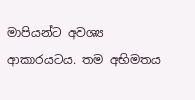මාපියන්ට අවශ්‍ය ආකාරයටය. තම අභිමතය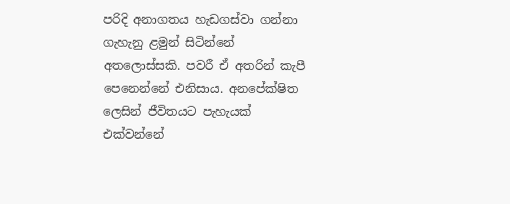පරිදි අනාගතය හැඩගස්වා ගන්නා ගැහැනු ළමුන් සිටින්නේ අතලොස්සකි. පවරී ඒ අතරින් කැපී පෙනෙන්නේ එනිසාය. අනපේක්ෂිත ලෙසින් ජීවිතයට පැහැයක් එක්වන්නේ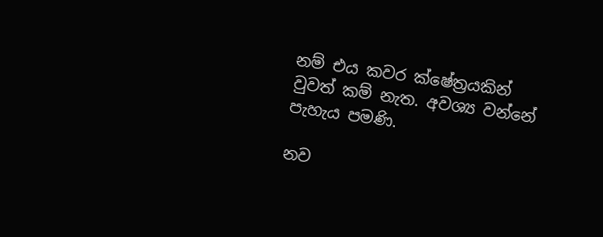නම් එය කවර ක්ෂේත්‍රයකින් වුවත් කම් නැත. අවශ්‍ය වන්නේ පැහැය පමණි.

නව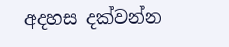අදහස දක්වන්න